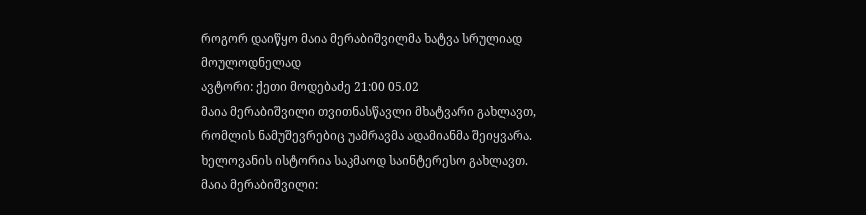როგორ დაიწყო მაია მერაბიშვილმა ხატვა სრულიად მოულოდნელად
ავტორი: ქეთი მოდებაძე 21:00 05.02
მაია მერაბიშვილი თვითნასწავლი მხატვარი გახლავთ, რომლის ნამუშევრებიც უამრავმა ადამიანმა შეიყვარა. ხელოვანის ისტორია საკმაოდ საინტერესო გახლავთ.
მაია მერაბიშვილი: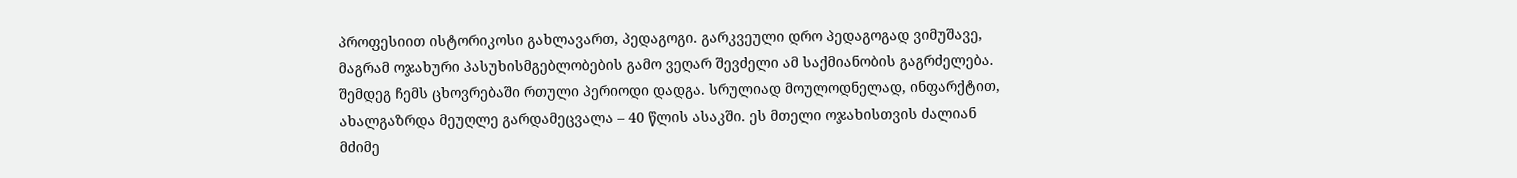პროფესიით ისტორიკოსი გახლავართ, პედაგოგი. გარკვეული დრო პედაგოგად ვიმუშავე, მაგრამ ოჯახური პასუხისმგებლობების გამო ვეღარ შევძელი ამ საქმიანობის გაგრძელება. შემდეგ ჩემს ცხოვრებაში რთული პერიოდი დადგა. სრულიად მოულოდნელად, ინფარქტით, ახალგაზრდა მეუღლე გარდამეცვალა – 40 წლის ასაკში. ეს მთელი ოჯახისთვის ძალიან მძიმე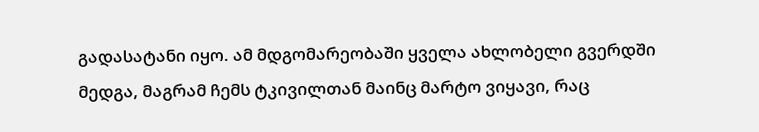გადასატანი იყო. ამ მდგომარეობაში ყველა ახლობელი გვერდში მედგა, მაგრამ ჩემს ტკივილთან მაინც მარტო ვიყავი, რაც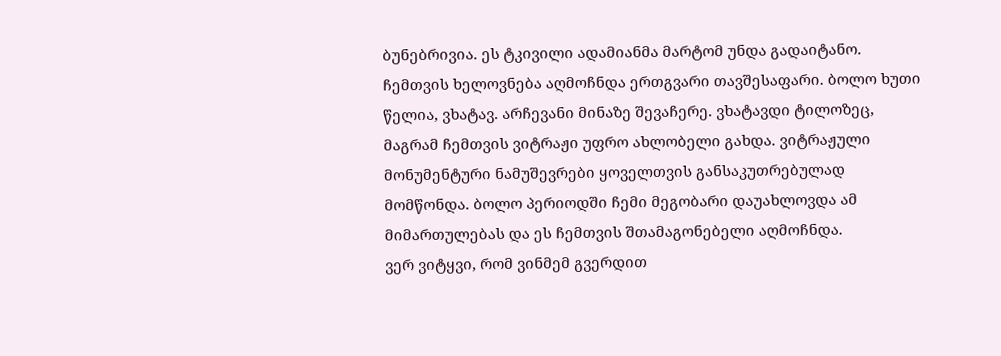ბუნებრივია. ეს ტკივილი ადამიანმა მარტომ უნდა გადაიტანო. ჩემთვის ხელოვნება აღმოჩნდა ერთგვარი თავშესაფარი. ბოლო ხუთი წელია, ვხატავ. არჩევანი მინაზე შევაჩერე. ვხატავდი ტილოზეც, მაგრამ ჩემთვის ვიტრაჟი უფრო ახლობელი გახდა. ვიტრაჟული მონუმენტური ნამუშევრები ყოველთვის განსაკუთრებულად მომწონდა. ბოლო პერიოდში ჩემი მეგობარი დაუახლოვდა ამ მიმართულებას და ეს ჩემთვის შთამაგონებელი აღმოჩნდა.
ვერ ვიტყვი, რომ ვინმემ გვერდით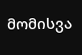მომისვა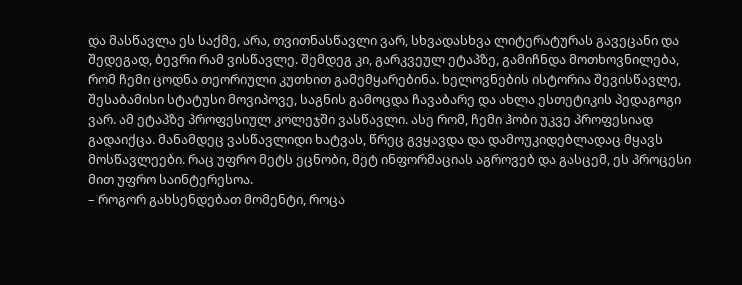და მასწავლა ეს საქმე, არა, თვითნასწავლი ვარ, სხვადასხვა ლიტერატურას გავეცანი და შედეგად, ბევრი რამ ვისწავლე. შემდეგ კი, გარკვეულ ეტაპზე, გამიჩნდა მოთხოვნილება, რომ ჩემი ცოდნა თეორიული კუთხით გამემყარებინა. ხელოვნების ისტორია შევისწავლე, შესაბამისი სტატუსი მოვიპოვე, საგნის გამოცდა ჩავაბარე და ახლა ესთეტიკის პედაგოგი ვარ. ამ ეტაპზე პროფესიულ კოლეჯში ვასწავლი. ასე რომ, ჩემი ჰობი უკვე პროფესიად გადაიქცა. მანამდეც ვასწავლიდი ხატვას, წრეც გვყავდა და დამოუკიდებლადაც მყავს მოსწავლეები. რაც უფრო მეტს ეცნობი, მეტ ინფორმაციას აგროვებ და გასცემ, ეს პროცესი მით უფრო საინტერესოა.
– როგორ გახსენდებათ მომენტი, როცა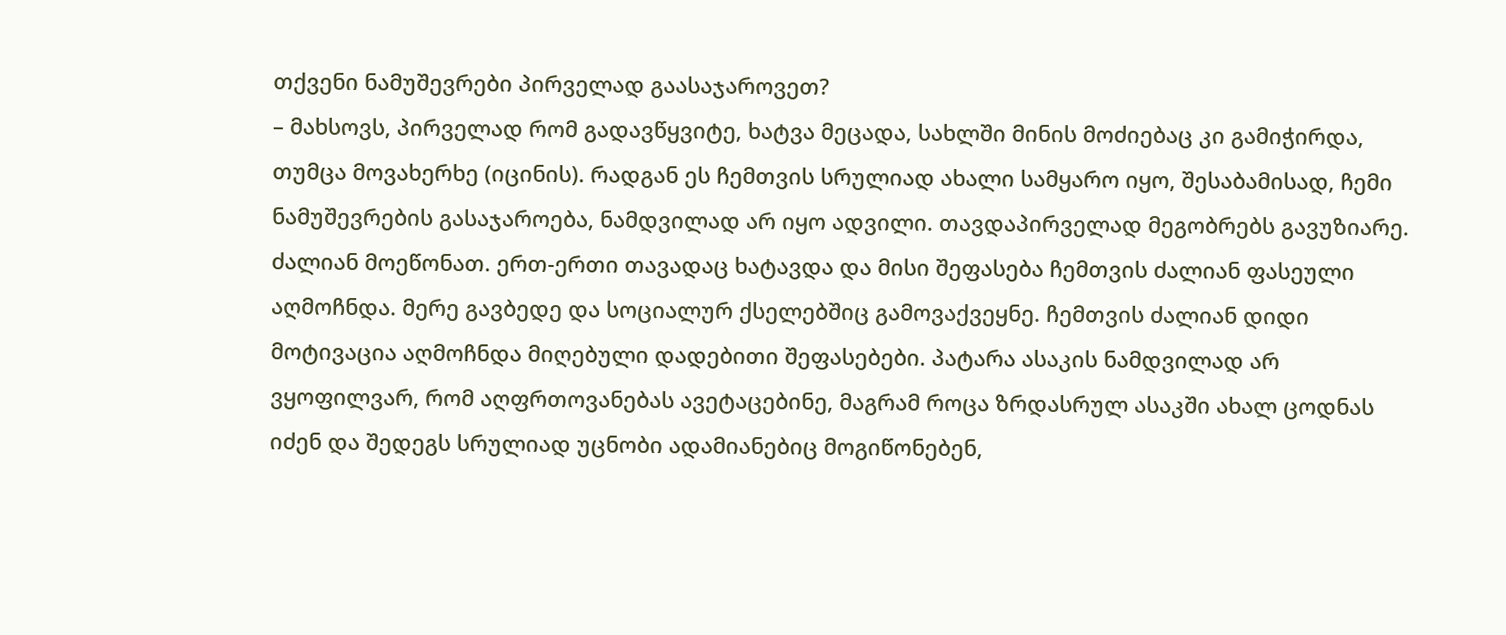თქვენი ნამუშევრები პირველად გაასაჯაროვეთ?
– მახსოვს, პირველად რომ გადავწყვიტე, ხატვა მეცადა, სახლში მინის მოძიებაც კი გამიჭირდა, თუმცა მოვახერხე (იცინის). რადგან ეს ჩემთვის სრულიად ახალი სამყარო იყო, შესაბამისად, ჩემი ნამუშევრების გასაჯაროება, ნამდვილად არ იყო ადვილი. თავდაპირველად მეგობრებს გავუზიარე. ძალიან მოეწონათ. ერთ-ერთი თავადაც ხატავდა და მისი შეფასება ჩემთვის ძალიან ფასეული აღმოჩნდა. მერე გავბედე და სოციალურ ქსელებშიც გამოვაქვეყნე. ჩემთვის ძალიან დიდი მოტივაცია აღმოჩნდა მიღებული დადებითი შეფასებები. პატარა ასაკის ნამდვილად არ ვყოფილვარ, რომ აღფრთოვანებას ავეტაცებინე, მაგრამ როცა ზრდასრულ ასაკში ახალ ცოდნას იძენ და შედეგს სრულიად უცნობი ადამიანებიც მოგიწონებენ,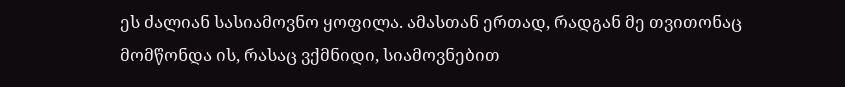ეს ძალიან სასიამოვნო ყოფილა. ამასთან ერთად, რადგან მე თვითონაც მომწონდა ის, რასაც ვქმნიდი, სიამოვნებით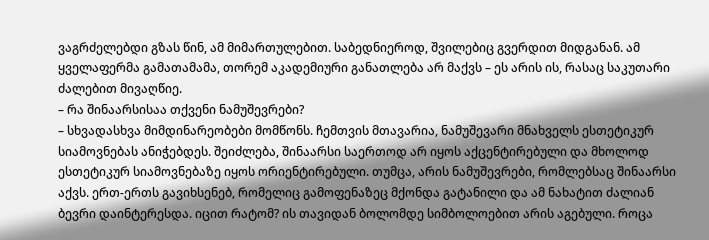ვაგრძელებდი გზას წინ, ამ მიმართულებით. საბედნიეროდ, შვილებიც გვერდით მიდგანან. ამ ყველაფერმა გამათამამა, თორემ აკადემიური განათლება არ მაქვს – ეს არის ის, რასაც საკუთარი ძალებით მივაღწიე.
– რა შინაარსისაა თქვენი ნამუშევრები?
– სხვადასხვა მიმდინარეობები მომწონს. ჩემთვის მთავარია, ნამუშევარი მნახველს ესთეტიკურ სიამოვნებას ანიჭებდეს. შეიძლება, შინაარსი საერთოდ არ იყოს აქცენტირებული და მხოლოდ ესთეტიკურ სიამოვნებაზე იყოს ორიენტირებული. თუმცა, არის ნამუშევრები, რომლებსაც შინაარსი აქვს. ერთ-ერთს გავიხსენებ, რომელიც გამოფენაზეც მქონდა გატანილი და ამ ნახატით ძალიან ბევრი დაინტერესდა. იცით რატომ? ის თავიდან ბოლომდე სიმბოლოებით არის აგებული. როცა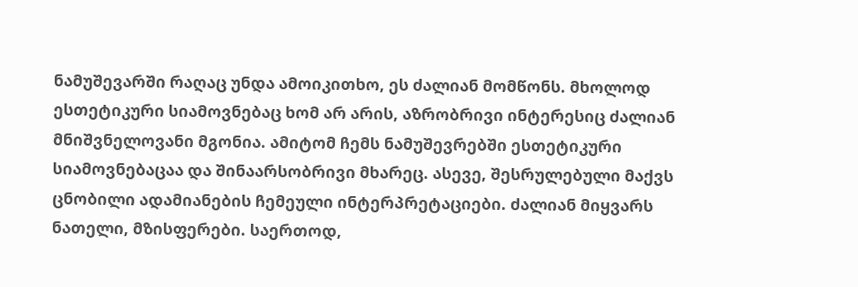ნამუშევარში რაღაც უნდა ამოიკითხო, ეს ძალიან მომწონს. მხოლოდ ესთეტიკური სიამოვნებაც ხომ არ არის, აზრობრივი ინტერესიც ძალიან მნიშვნელოვანი მგონია. ამიტომ ჩემს ნამუშევრებში ესთეტიკური სიამოვნებაცაა და შინაარსობრივი მხარეც. ასევე, შესრულებული მაქვს ცნობილი ადამიანების ჩემეული ინტერპრეტაციები. ძალიან მიყვარს ნათელი, მზისფერები. საერთოდ,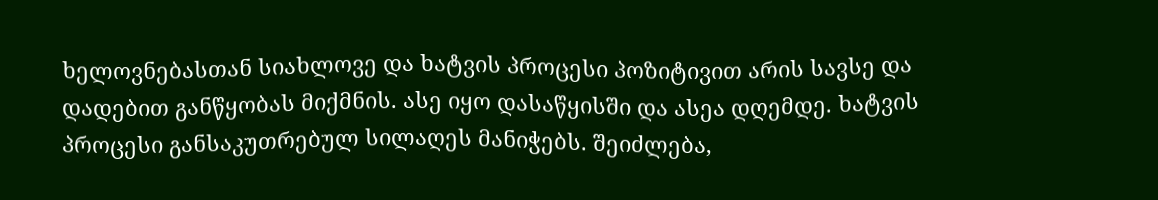ხელოვნებასთან სიახლოვე და ხატვის პროცესი პოზიტივით არის სავსე და დადებით განწყობას მიქმნის. ასე იყო დასაწყისში და ასეა დღემდე. ხატვის პროცესი განსაკუთრებულ სილაღეს მანიჭებს. შეიძლება,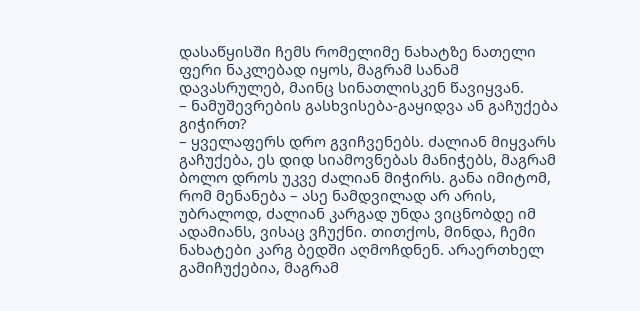დასაწყისში ჩემს რომელიმე ნახატზე ნათელი ფერი ნაკლებად იყოს, მაგრამ სანამ დავასრულებ, მაინც სინათლისკენ წავიყვან.
– ნამუშევრების გასხვისება-გაყიდვა ან გაჩუქება გიჭირთ?
– ყველაფერს დრო გვიჩვენებს. ძალიან მიყვარს გაჩუქება, ეს დიდ სიამოვნებას მანიჭებს, მაგრამ ბოლო დროს უკვე ძალიან მიჭირს. განა იმიტომ, რომ მენანება – ასე ნამდვილად არ არის, უბრალოდ, ძალიან კარგად უნდა ვიცნობდე იმ ადამიანს, ვისაც ვჩუქნი. თითქოს, მინდა, ჩემი ნახატები კარგ ბედში აღმოჩდნენ. არაერთხელ გამიჩუქებია, მაგრამ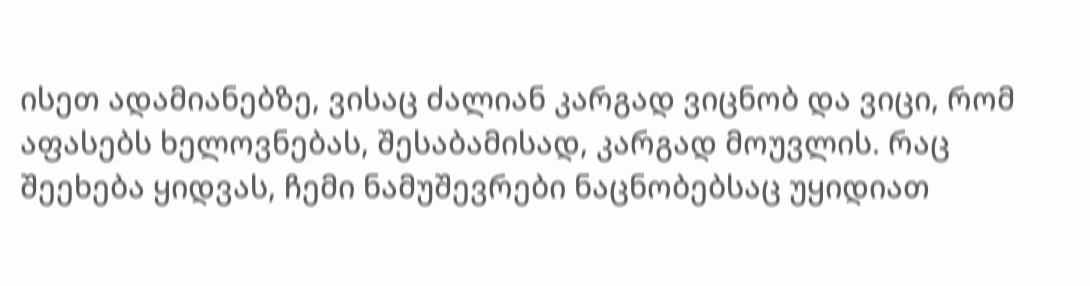ისეთ ადამიანებზე, ვისაც ძალიან კარგად ვიცნობ და ვიცი, რომ აფასებს ხელოვნებას, შესაბამისად, კარგად მოუვლის. რაც შეეხება ყიდვას, ჩემი ნამუშევრები ნაცნობებსაც უყიდიათ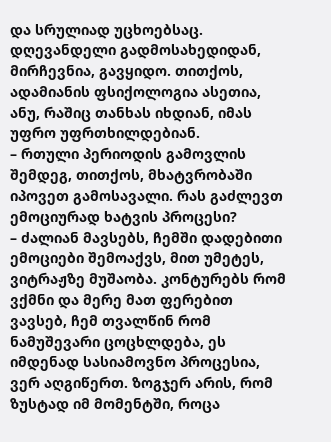და სრულიად უცხოებსაც. დღევანდელი გადმოსახედიდან, მირჩევნია, გავყიდო. თითქოს, ადამიანის ფსიქოლოგია ასეთია, ანუ, რაშიც თანხას იხდიან, იმას უფრო უფრთხილდებიან.
– რთული პერიოდის გამოვლის შემდეგ, თითქოს, მხატვრობაში იპოვეთ გამოსავალი. რას გაძლევთ ემოციურად ხატვის პროცესი?
– ძალიან მავსებს, ჩემში დადებითი ემოციები შემოაქვს, მით უმეტეს, ვიტრაჟზე მუშაობა. კონტურებს რომ ვქმნი და მერე მათ ფერებით ვავსებ, ჩემ თვალწინ რომ ნამუშევარი ცოცხლდება, ეს იმდენად სასიამოვნო პროცესია, ვერ აღგიწერთ. ზოგჯერ არის, რომ ზუსტად იმ მომენტში, როცა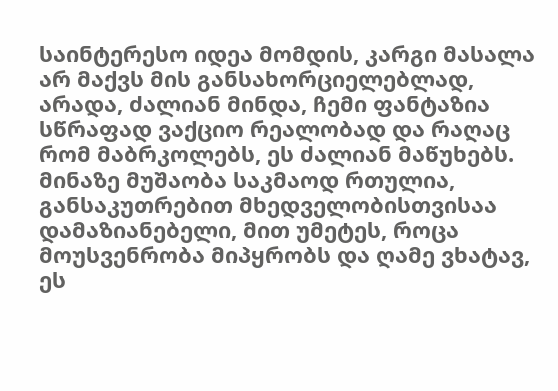საინტერესო იდეა მომდის, კარგი მასალა არ მაქვს მის განსახორციელებლად, არადა, ძალიან მინდა, ჩემი ფანტაზია სწრაფად ვაქციო რეალობად და რაღაც რომ მაბრკოლებს, ეს ძალიან მაწუხებს. მინაზე მუშაობა საკმაოდ რთულია, განსაკუთრებით მხედველობისთვისაა დამაზიანებელი, მით უმეტეს, როცა მოუსვენრობა მიპყრობს და ღამე ვხატავ, ეს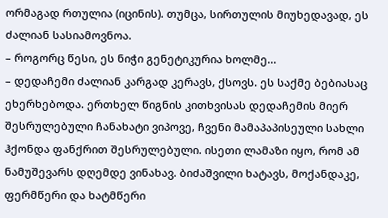ორმაგად რთულია (იცინის). თუმცა, სირთულის მიუხედავად, ეს ძალიან სასიამოვნოა.
– როგორც წესი, ეს ნიჭი გენეტიკურია ხოლმე...
– დედაჩემი ძალიან კარგად კერავს, ქსოვს. ეს საქმე ბებიასაც ეხერხებოდა. ერთხელ წიგნის კითხვისას დედაჩემის მიერ შესრულებული ჩანახატი ვიპოვე, ჩვენი მამაპაპისეული სახლი ჰქონდა ფანქრით შესრულებული. ისეთი ლამაზი იყო, რომ ამ ნამუშევარს დღემდე ვინახავ. ბიძაშვილი ხატავს, მოქანდაკე, ფერმწერი და ხატმწერი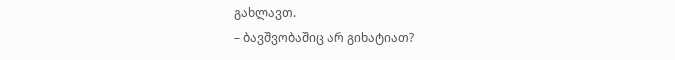გახლავთ.
– ბავშვობაშიც არ გიხატიათ?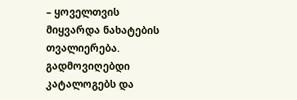– ყოველთვის მიყვარდა ნახატების თვალიერება. გადმოვიღებდი კატალოგებს და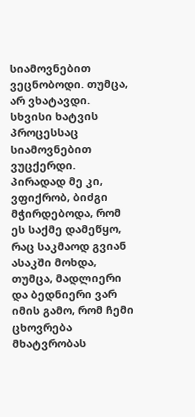სიამოვნებით ვეცნობოდი. თუმცა, არ ვხატავდი. სხვისი ხატვის პროცესსაც სიამოვნებით ვუცქერდი. პირადად მე კი, ვფიქრობ, ბიძგი მჭირდებოდა, რომ ეს საქმე დამეწყო, რაც საკმაოდ გვიან ასაკში მოხდა, თუმცა, მადლიერი და ბედნიერი ვარ იმის გამო, რომ ჩემი ცხოვრება მხატვრობას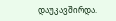დაუკავშირდა.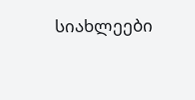სიახლეები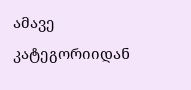ამავე კატეგორიიდან